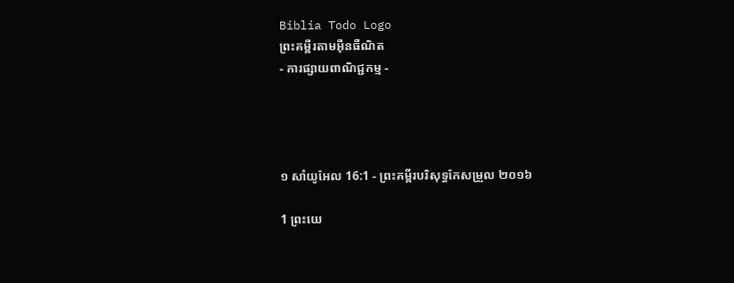Biblia Todo Logo
ព្រះគម្ពីរតាមអ៊ីនធឺណិត
- ការផ្សាយពាណិជ្ជកម្ម -




១ សាំ‌យូ‌អែល 16:1 - ព្រះគម្ពីរបរិសុទ្ធកែសម្រួល ២០១៦

1 ព្រះ‌យេ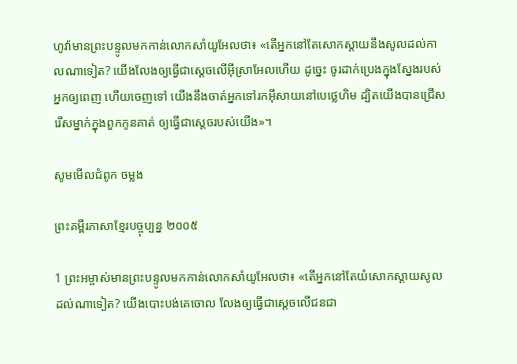ហូវ៉ាមានព្រះ‌បន្ទូលមកកាន់លោកសាំយូ‌អែលថា៖ «តើអ្នកនៅតែសោក‌ស្តាយនឹងសូលដល់កាលណាទៀត? យើងលែងឲ្យធ្វើជាស្តេចលើអ៊ីស្រា‌អែលហើយ ដូច្នេះ ចូរដាក់ប្រេងក្នុងស្នែងរបស់អ្នកឲ្យពេញ ហើយចេញទៅ យើងនឹងចាត់អ្នកទៅរកអ៊ីសាយនៅបេ‌ថ្លេ‌ហិម ដ្បិតយើងបានជ្រើសរើសម្នាក់ក្នុងពួកកូនគាត់ ឲ្យធ្វើជាស្តេចរបស់យើង»។

សូមមើលជំពូក ចម្លង

ព្រះគម្ពីរភាសាខ្មែរបច្ចុប្បន្ន ២០០៥

1 ព្រះ‌អម្ចាស់មានព្រះ‌បន្ទូលមកកាន់លោកសាំយូ‌អែលថា៖ «តើអ្នកនៅតែយំសោកស្ដាយសូលដល់ណាទៀត? យើងបោះបង់គេចោល លែងឲ្យធ្វើជាស្ដេចលើជន‌ជា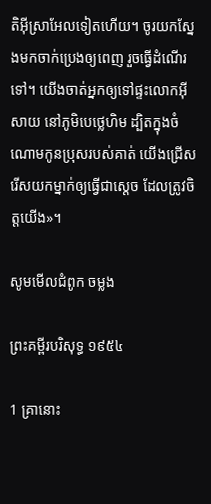តិអ៊ីស្រា‌អែលទៀតហើយ។ ចូរយកស្នែងមកចាក់ប្រេងឲ្យពេញ រួចធ្វើដំណើរទៅ។ យើងចាត់អ្នកឲ្យទៅផ្ទះលោកអ៊ីសាយ នៅភូមិបេថ្លេ‌ហិម ដ្បិតក្នុងចំណោមកូនប្រុសរបស់គាត់ យើងជ្រើសរើសយកម្នាក់ឲ្យធ្វើជាស្ដេច ដែលត្រូវចិត្តយើង»។

សូមមើលជំពូក ចម្លង

ព្រះគម្ពីរបរិសុទ្ធ ១៩៥៤

1 គ្រានោះ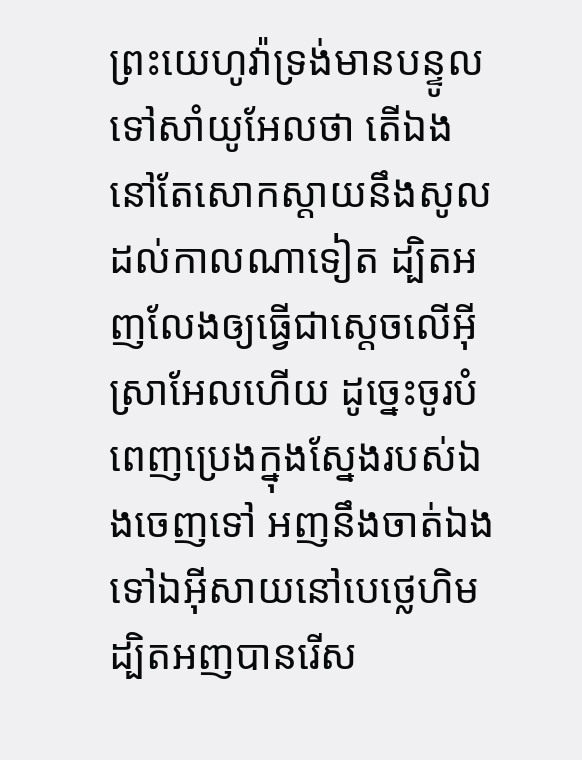ព្រះ‌យេហូវ៉ាទ្រង់មានបន្ទូលទៅសាំយូ‌អែលថា តើឯងនៅតែសោក‌ស្តាយនឹងសូលដល់កាលណាទៀត ដ្បិតអញលែងឲ្យធ្វើជាស្តេចលើអ៊ីស្រាអែលហើយ ដូច្នេះចូរបំពេញប្រេងក្នុងស្នែងរបស់ឯងចេញទៅ អញនឹងចាត់ឯងទៅឯអ៊ីសាយនៅបេថ្លេ‌ហិម ដ្បិតអញបានរើស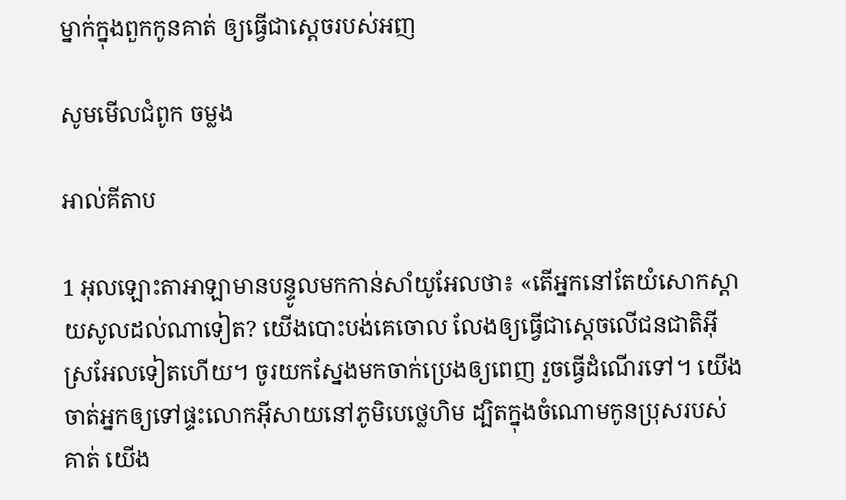ម្នាក់ក្នុងពួកកូនគាត់ ឲ្យធ្វើជាស្តេចរបស់អញ

សូមមើលជំពូក ចម្លង

អាល់គីតាប

1 អុលឡោះ‌តាអាឡាមានបន្ទូលមកកាន់សាំយូ‌អែលថា៖ «តើអ្នកនៅតែយំសោកស្តាយសូលដល់ណាទៀត? យើងបោះបង់គេចោល លែងឲ្យធ្វើជាស្តេចលើជន‌ជាតិអ៊ីស្រ‌អែលទៀតហើយ។ ចូរយកស្នែងមកចាក់ប្រេងឲ្យពេញ រួចធ្វើដំណើរទៅ។ យើងចាត់អ្នកឲ្យទៅផ្ទះលោកអ៊ីសាយនៅភូមិបេថ្លេ‌ហិម ដ្បិតក្នុងចំណោមកូនប្រុសរបស់គាត់ យើង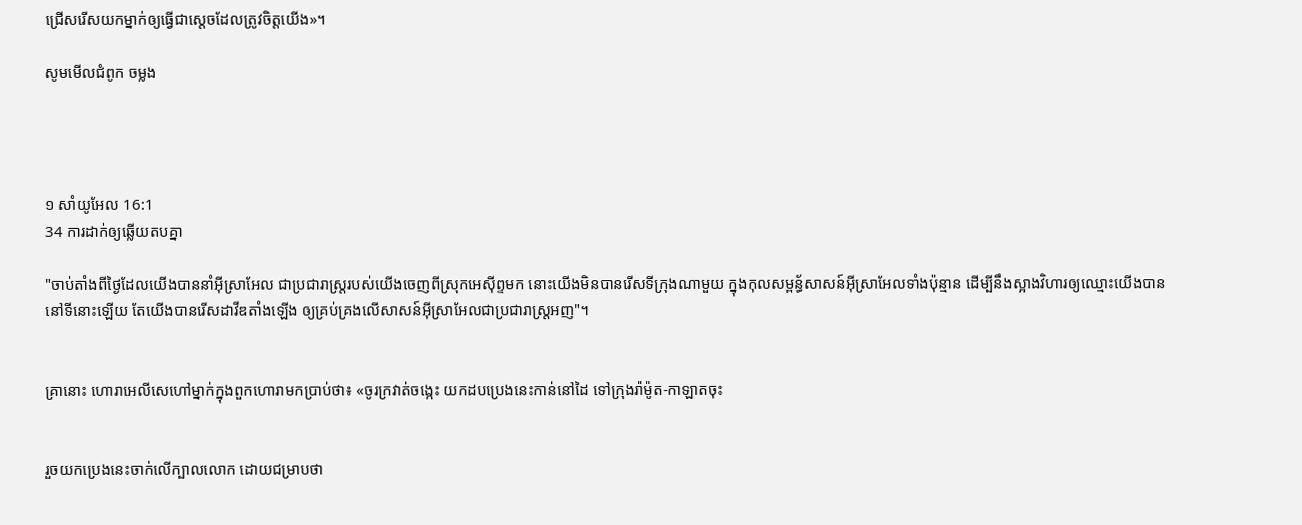ជ្រើសរើសយកម្នាក់ឲ្យធ្វើជាស្តេចដែលត្រូវចិត្តយើង»។

សូមមើលជំពូក ចម្លង




១ សាំ‌យូ‌អែល 16:1
34 ការដាក់ឲ្យឆ្លើយតបគ្នា

"ចាប់តាំងពីថ្ងៃដែលយើងបាននាំអ៊ីស្រា‌អែល ជាប្រជា‌រាស្ត្ររបស់យើងចេញពីស្រុកអេស៊ីព្ទមក នោះយើងមិនបានរើសទីក្រុងណាមួយ ក្នុងកុល‌សម្ពន័្ធសាសន៍អ៊ីស្រា‌អែលទាំងប៉ុន្មាន ដើម្បីនឹងស្អាងវិហារឲ្យឈ្មោះយើងបាននៅទីនោះឡើយ តែយើងបានរើសដាវីឌតាំងឡើង ឲ្យគ្រប់‌គ្រងលើសាសន៍អ៊ីស្រា‌អែលជាប្រជា‌រាស្ត្រអញ"។


គ្រានោះ ហោរាអេលី‌សេហៅម្នាក់ក្នុងពួកហោរាមកប្រាប់ថា៖ «ចូរក្រវាត់ចង្កេះ យកដបប្រេងនេះកាន់នៅដៃ ទៅក្រុងរ៉ាម៉ូត-កាឡាតចុះ


រួចយកប្រេងនេះចាក់លើក្បាលលោក ដោយជម្រាបថា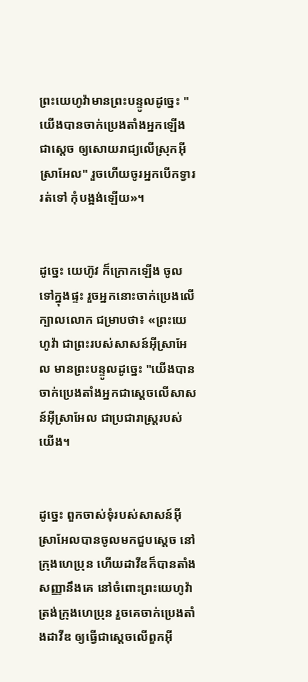ព្រះ‌យេហូវ៉ាមានព្រះ‌បន្ទូលដូច្នេះ "យើងបានចាក់ប្រេងតាំងអ្នកឡើងជាស្តេច ឲ្យសោយ‌រាជ្យលើស្រុកអ៊ីស្រា‌អែល" រួចហើយចូរអ្នកបើកទ្វាររត់ទៅ កុំបង្អង់ឡើយ»។


ដូច្នេះ យេហ៊ូវ ក៏ក្រោកឡើង ចូលទៅក្នុងផ្ទះ រួចអ្នកនោះចាក់ប្រេងលើក្បាលលោក ជម្រាបថា៖ «ព្រះ‌យេហូវ៉ា ជាព្រះរបស់សាសន៍អ៊ីស្រា‌អែល មានព្រះ‌បន្ទូលដូច្នេះ "យើងបានចាក់ប្រេងតាំងអ្នកជាស្តេចលើសាសន៍អ៊ីស្រា‌អែល ជាប្រជា‌រាស្ត្ររបស់យើង។


ដូច្នេះ ពួកចាស់ទុំរបស់សាសន៍អ៊ីស្រា‌អែលបានចូលមកជួបស្តេច នៅក្រុងហេប្រុន ហើយដាវីឌក៏បានតាំងសញ្ញានឹងគេ នៅចំពោះព្រះ‌យេហូវ៉ា ត្រង់ក្រុងហេប្រុន រួចគេចាក់ប្រេងតាំងដាវីឌ ឲ្យធ្វើជាស្តេចលើពួកអ៊ី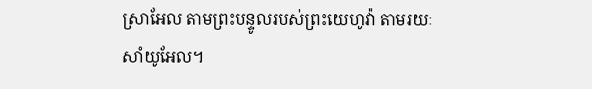ស្រា‌អែល តាមព្រះ‌បន្ទូលរបស់ព្រះ‌យេហូវ៉ា តាមរយៈសាំយូ‌អែល។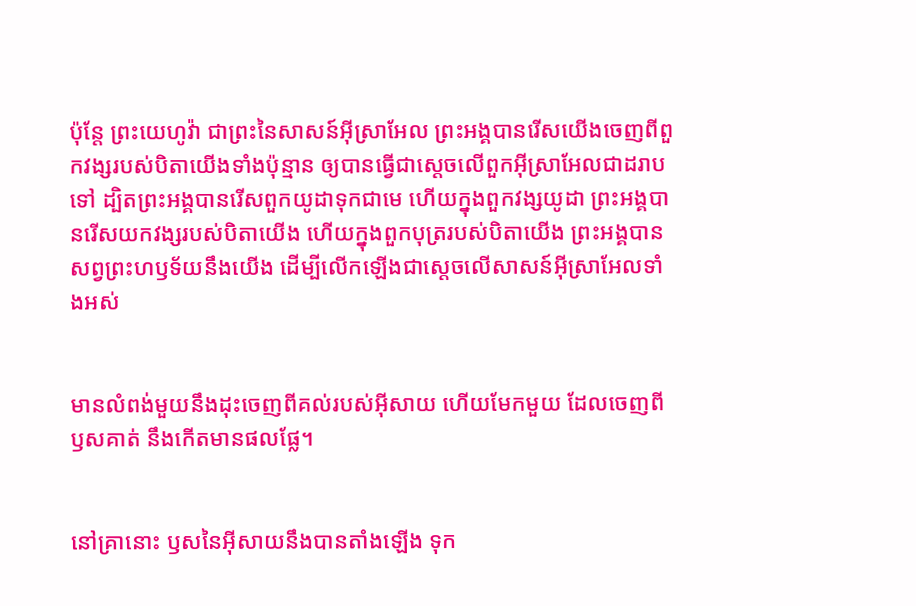ប៉ុន្តែ ព្រះ‌យេហូវ៉ា ជាព្រះនៃសាសន៍អ៊ីស្រា‌អែល ព្រះ‌អង្គបានរើសយើងចេញពីពួកវង្សរបស់បិតាយើងទាំងប៉ុន្មាន ឲ្យបានធ្វើជាស្តេចលើពួកអ៊ីស្រា‌អែលជាដរាបទៅ ដ្បិតព្រះ‌អង្គបានរើសពួកយូដាទុកជាមេ ហើយក្នុងពួកវង្សយូដា ព្រះ‌អង្គបានរើសយកវង្សរបស់បិតាយើង ហើយក្នុងពួកបុត្ររបស់បិតាយើង ព្រះ‌អង្គបានសព្វព្រះ‌ហឫ‌ទ័យនឹងយើង ដើម្បីលើកឡើងជាស្តេចលើសាសន៍អ៊ីស្រា‌អែលទាំងអស់


មានលំពង់មួយនឹងដុះចេញពីគល់របស់អ៊ីសាយ ហើយមែកមួយ ដែលចេញពីឫសគាត់ នឹងកើតមានផលផ្លែ។


នៅគ្រានោះ ឫសនៃអ៊ីសាយនឹងបានតាំងឡើង ទុក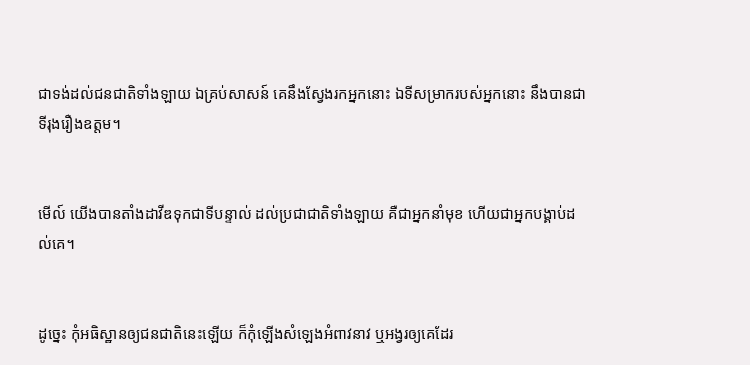ជាទង់ដល់ជនជាតិទាំង‌ឡាយ ឯគ្រប់សាសន៍ គេនឹងស្វែងរកអ្នកនោះ ឯទីសម្រាករបស់អ្នកនោះ នឹងបានជាទីរុងរឿងឧត្តម។


មើល៍ យើងបានតាំងដាវីឌទុកជាទីបន្ទាល់ ដល់ប្រជា‌ជាតិទាំង‌ឡាយ គឺជាអ្នកនាំមុខ ហើយជាអ្នកបង្គាប់ដល់គេ។


ដូច្នេះ កុំអធិស្ឋានឲ្យជនជាតិនេះឡើយ ក៏កុំឡើងសំឡេងអំពាវ‌នាវ ឬអង្វរឲ្យគេដែរ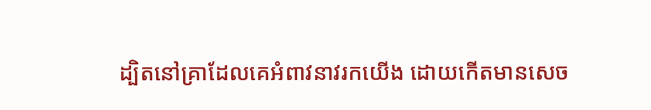ដ្បិតនៅគ្រាដែលគេអំពាវ‌នាវរកយើង ដោយកើតមានសេច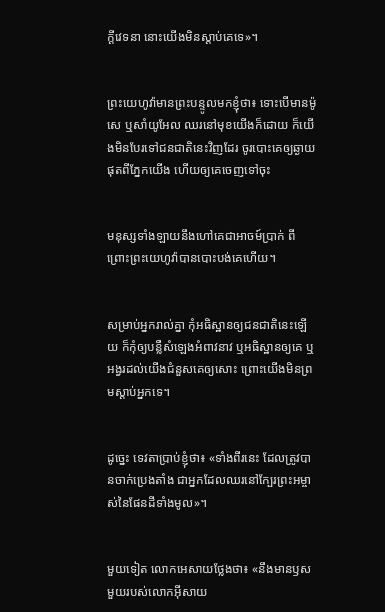ក្ដីវេទនា នោះយើងមិនស្តាប់គេទេ»។


ព្រះ‌យេហូវ៉ាមានព្រះ‌បន្ទូលមកខ្ញុំថា៖ ទោះបើមានម៉ូសេ ឬសាំយូ‌អែល ឈរនៅមុខយើងក៏ដោយ ក៏យើងមិនបែរទៅជនជាតិនេះវិញដែរ ចូរបោះគេឲ្យឆ្ងាយផុតពីភ្នែកយើង ហើយឲ្យគេចេញទៅចុះ


មនុស្សទាំង‌ឡាយនឹងហៅគេជាអាចម៍ប្រាក់ ពីព្រោះព្រះ‌យេហូវ៉ាបានបោះ‌បង់គេហើយ។


សម្រាប់អ្នករាល់គ្នា កុំអធិស្ឋានឲ្យជនជាតិនេះឡើយ ក៏កុំឲ្យបន្លឺសំឡេងអំពាវ‌នាវ ឬអធិស្ឋានឲ្យគេ ឬអង្វរដល់យើងជំនួសគេឲ្យសោះ ព្រោះយើងមិនព្រមស្តាប់អ្នកទេ។


ដូច្នេះ ទេវតាប្រាប់ខ្ញុំថា៖ «ទាំងពីរនេះ ដែលត្រូវបានចាក់ប្រេងតាំង ជាអ្នកដែលឈរនៅក្បែរព្រះ‌អម្ចាស់នៃផែនដីទាំងមូល»។


មួយទៀត លោកអេសាយថ្លែងថា៖ «នឹងមានឫសមួយរបស់លោកអ៊ីសាយ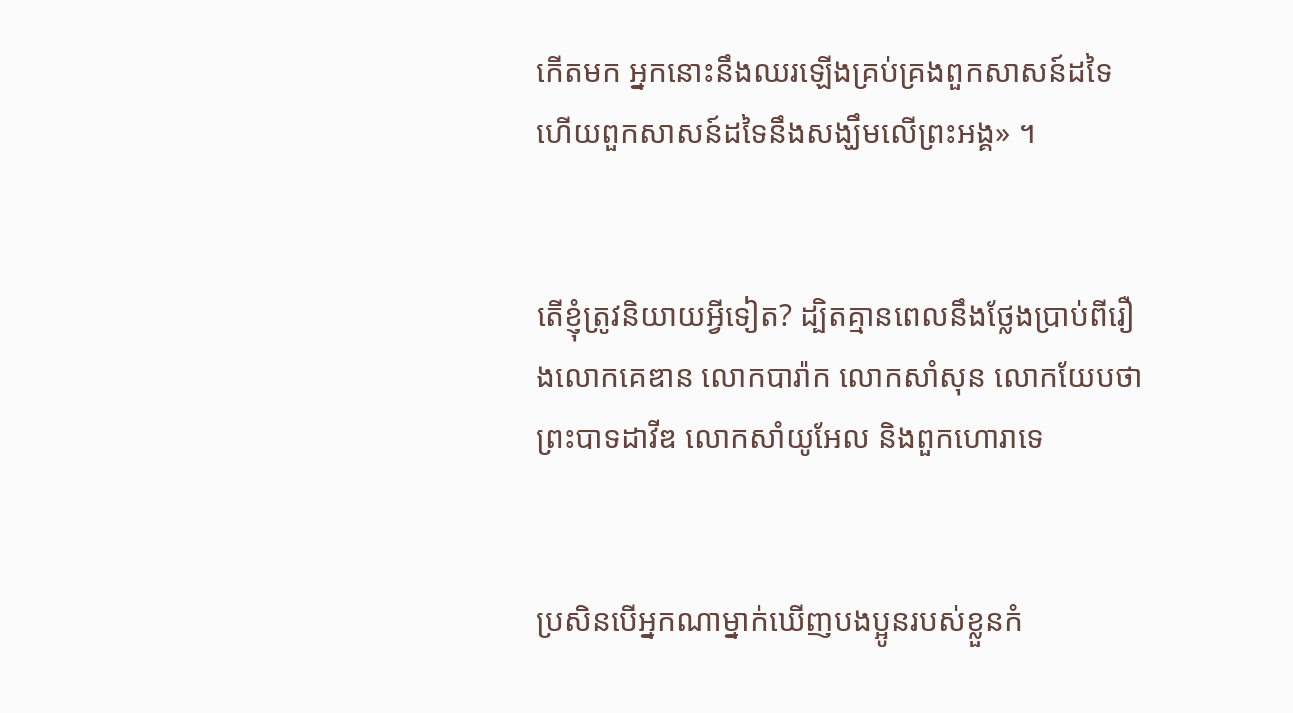កើតមក អ្នកនោះនឹងឈរឡើងគ្រប់គ្រងពួកសាសន៍ដទៃ ហើយពួកសាសន៍ដទៃនឹងសង្ឃឹមលើព្រះ‌អង្គ» ។


តើខ្ញុំត្រូវនិយាយអ្វីទៀត? ដ្បិតគ្មានពេលនឹងថ្លែងប្រាប់ពីរឿងលោកគេឌាន លោកបារ៉ាក លោកសាំសុន លោកយែបថា ព្រះបាទដាវីឌ លោកសាំយូ‌អែល និងពួកហោរាទេ


ប្រសិន‌បើអ្នកណាម្នាក់ឃើញបង‌ប្អូនរបស់ខ្លួនកំ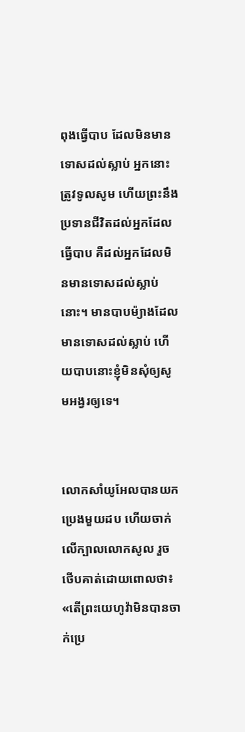ពុងធ្វើបាប ដែលមិនមានទោសដល់ស្លាប់ អ្នកនោះត្រូវទូលសូម ហើយព្រះនឹងប្រទានជីវិតដល់អ្នកដែលធ្វើបាប គឺដល់អ្នកដែលមិនមានទោសដល់ស្លាប់នោះ។ មានបាបម៉្យាងដែលមានទោសដល់ស្លាប់ ហើយបាបនោះខ្ញុំមិនសុំឲ្យសូមអង្វរឲ្យទេ។


លោកសាំយូ‌អែលបានយកប្រេងមួយដប ហើយចាក់លើក្បាលលោកសូល រួចថើបគាត់ដោយពោលថា៖ «តើព្រះ‌យេហូវ៉ាមិនបានចាក់ប្រេ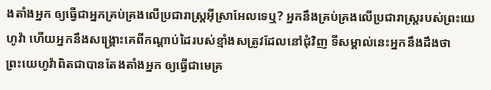ងតាំងអ្នក ឲ្យធ្វើជាអ្នកគ្រប់‌គ្រងលើប្រជា‌រាស្ត្រអ៊ីស្រា‌អែលទេឬ? អ្នកនឹងគ្រប់គ្រងលើប្រជារាស្រ្តរបស់ព្រះ‌យេហូវ៉ា ហើយអ្នកនឹងសង្គ្រោះគេពីកណ្ដាប់ដៃរបស់ខ្មាំងសត្រូវដែលនៅជុំវិញ ទីសម្គាល់នេះអ្នកនឹងដឹងថា ព្រះ‌យេហូវ៉ាពិតជាបានតែងតាំងអ្នក ឲ្យធ្វើជាមេគ្រ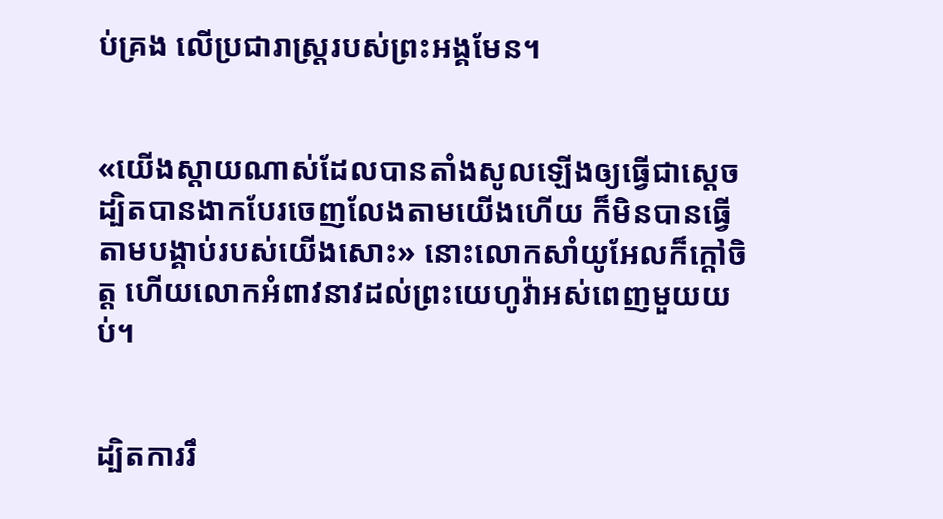ប់គ្រង លើប្រជា‌រាស្ត្ររបស់ព្រះ‌អង្គមែន។


«យើងស្តាយណាស់ដែលបានតាំងសូលឡើងឲ្យធ្វើជាស្តេច ដ្បិតបានងាកបែរចេញលែងតាមយើងហើយ ក៏មិនបានធ្វើតាមបង្គាប់របស់យើងសោះ» នោះលោកសាំយូ‌អែលក៏ក្តៅចិត្ត ហើយលោកអំពាវ‌នាវដល់ព្រះ‌យេហូវ៉ាអស់ពេញមួយយប់។


ដ្បិតការរឹ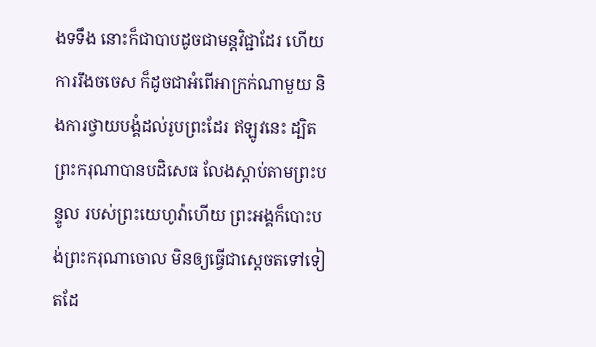ងទទឹង នោះក៏ជាបាបដូចជាមន្ត‌វិជ្ជាដែរ ហើយការរឹងចចេស ក៏ដូចជាអំពើអាក្រក់ណាមួយ និងការថ្វាយ‌បង្គំដល់រូបព្រះដែរ ឥឡូវនេះ ដ្បិតព្រះករុណាបានបដិសេធ លែងស្តាប់តាមព្រះ‌បន្ទូល របស់ព្រះ‌យេហូវ៉ាហើយ ព្រះ‌អង្គក៏បោះ‌បង់ព្រះករុណាចោល មិនឲ្យធ្វើជាស្តេចតទៅទៀតដែ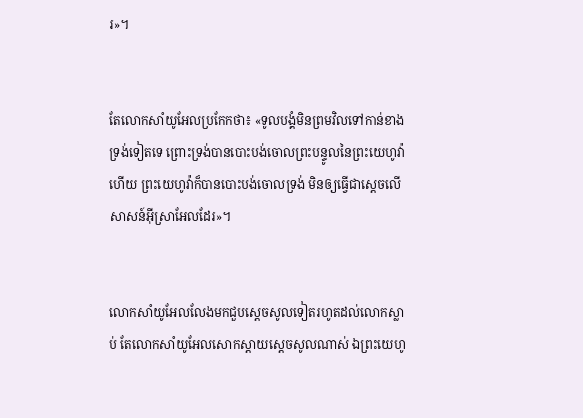រ»។


តែលោកសាំយូ‌អែលប្រកែកថា៖ «ទូល‌បង្គំមិនព្រមវិលទៅកាន់ខាងទ្រង់ទៀតទេ ព្រោះទ្រង់បានបោះ‌បង់ចោលព្រះ‌បន្ទូលនៃព្រះ‌យេហូវ៉ាហើយ ព្រះ‌យេហូវ៉ាក៏បានបោះ‌បង់ចោលទ្រង់ មិនឲ្យធ្វើជាស្តេចលើសាសន៍អ៊ីស្រា‌អែលដែរ»។


លោកសាំយូ‌អែលលែងមកជួបស្ដេចសូលទៀតរហូតដល់លោកស្លាប់ តែលោកសាំយូ‌អែលសោក‌ស្តាយស្ដេចសូលណាស់ ឯព្រះ‌យេហូ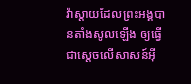វ៉ាស្តាយដែលព្រះ‌អង្គបានតាំងសូលឡើង ឲ្យធ្វើជាស្តេចលើសាសន៍អ៊ី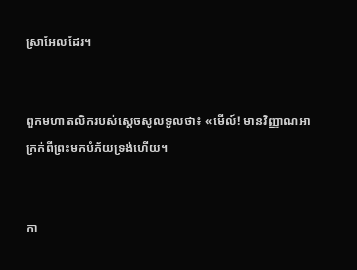ស្រា‌អែលដែរ។


ពួកមហា‌តលិករបស់ស្ដេចសូលទូលថា៖ «មើល៍! មានវិញ្ញាណអាក្រក់ពីព្រះមកបំភ័យទ្រង់ហើយ។


កា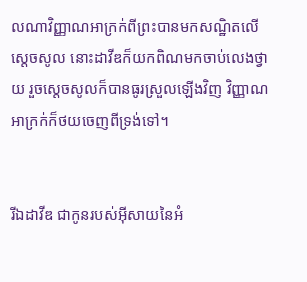លណាវិញ្ញាណអាក្រក់ពីព្រះបានមកសណ្ឋិតលើស្ដេចសូល នោះដាវីឌក៏យកពិណមកចាប់លេងថ្វាយ រួចស្ដេចសូលក៏បានធូរស្រួលឡើងវិញ វិញ្ញាណអាក្រក់ក៏ថយចេញពីទ្រង់ទៅ។


រីឯដាវីឌ ជាកូនរបស់អ៊ីសាយនៃអំ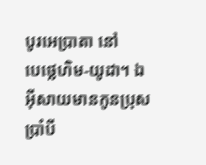បូរអេ‌ប្រា‌តា នៅបេ‌ថ្លេ‌ហិម-យូដា។ ឯអ៊ីសាយមានកូនប្រុសប្រាំបី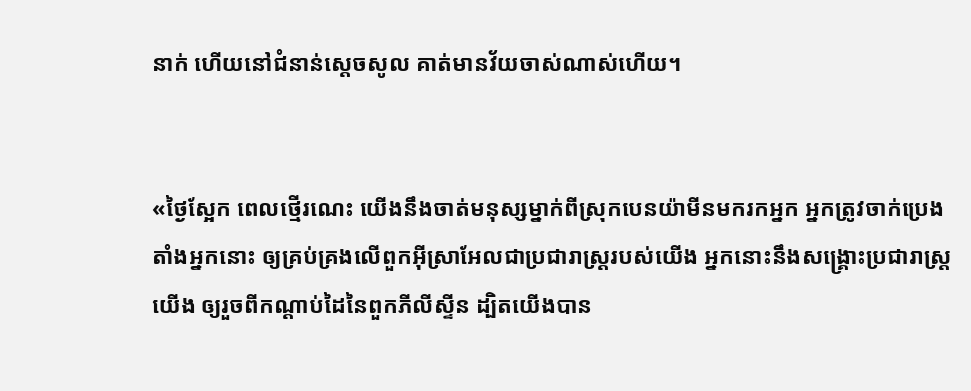នាក់ ហើយនៅជំនាន់ស្តេចសូល គាត់មានវ័យចាស់ណាស់ហើយ។


«ថ្ងៃស្អែក ពេលថ្មើរណេះ យើងនឹងចាត់មនុស្សម្នាក់ពីស្រុកបេនយ៉ាមីនមករកអ្នក អ្នកត្រូវចាក់ប្រេងតាំងអ្នកនោះ ឲ្យគ្រប់‌គ្រងលើពួកអ៊ីស្រា‌អែលជាប្រជា‌រាស្ត្ររបស់យើង អ្នកនោះនឹងសង្គ្រោះប្រជា‌រាស្ត្រយើង ឲ្យរួចពីកណ្ដាប់ដៃនៃពួកភីលី‌ស្ទីន ដ្បិតយើងបាន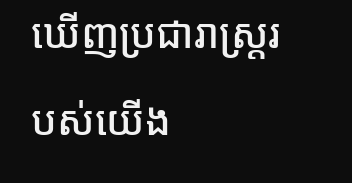ឃើញប្រជារាស្ត្ររបស់យើង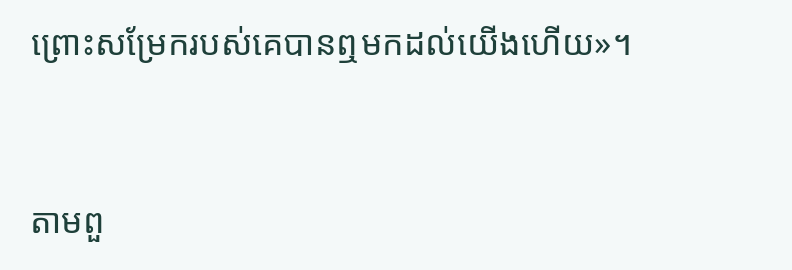ព្រោះសម្រែករបស់គេបានឮមកដល់យើងហើយ»។


តាមពួ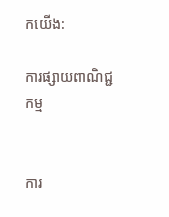កយើង:

ការផ្សាយពាណិជ្ជកម្ម


ការ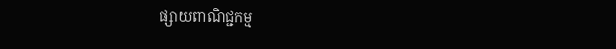ផ្សាយពាណិជ្ជកម្ម